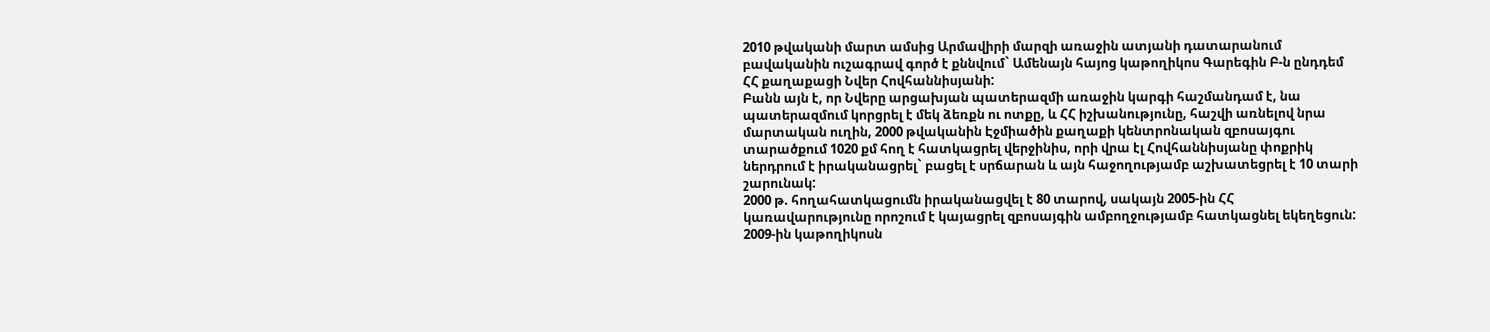2010 թվականի մարտ ամսից Արմավիրի մարզի առաջին ատյանի դատարանում բավականին ուշագրավ գործ է քննվում` Ամենայն հայոց կաթողիկոս Գարեգին Բ-ն ընդդեմ ՀՀ քաղաքացի Նվեր Հովհաննիսյանի:
Բանն այն է, որ Նվերը արցախյան պատերազմի առաջին կարգի հաշմանդամ է, նա պատերազմում կորցրել է մեկ ձեռքն ու ոտքը, և ՀՀ իշխանությունը, հաշվի առնելով նրա մարտական ուղին, 2000 թվականին Էջմիածին քաղաքի կենտրոնական զբոսայգու տարածքում 1020 քմ հող է հատկացրել վերջինիս, որի վրա էլ Հովհաննիսյանը փոքրիկ ներդրում է իրականացրել` բացել է սրճարան և այն հաջողությամբ աշխատեցրել է 10 տարի շարունակ:
2000 թ. հողահատկացումն իրականացվել է 80 տարով, սակայն 2005-ին ՀՀ կառավարությունը որոշում է կայացրել զբոսայգին ամբողջությամբ հատկացնել եկեղեցուն:
2009-ին կաթողիկոսն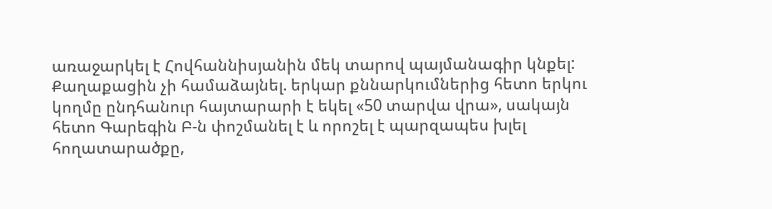առաջարկել է Հովհաննիսյանին մեկ տարով պայմանագիր կնքել: Քաղաքացին չի համաձայնել. երկար քննարկումներից հետո երկու կողմը ընդհանուր հայտարարի է եկել «50 տարվա վրա», սակայն հետո Գարեգին Բ-ն փոշմանել է և որոշել է պարզապես խլել հողատարածքը,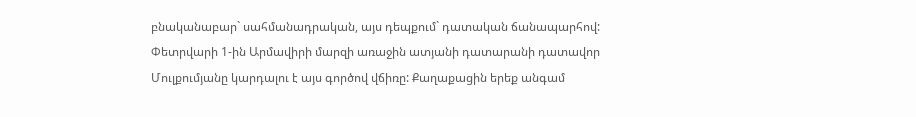բնականաբար` սահմանադրական, այս դեպքում` դատական ճանապարհով:
Փետրվարի 1-ին Արմավիրի մարզի առաջին ատյանի դատարանի դատավոր Մուլքումյանը կարդալու է այս գործով վճիռը: Քաղաքացին երեք անգամ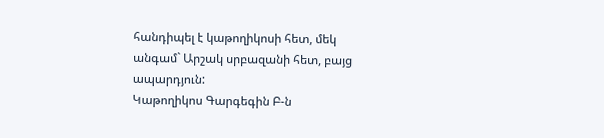հանդիպել է կաթողիկոսի հետ, մեկ անգամ` Արշակ սրբազանի հետ, բայց ապարդյուն:
Կաթողիկոս Գարգեգին Բ-ն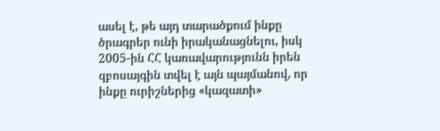ասել է, թե այդ տարածքում ինքը ծրագրեր ունի իրականացնելու, իսկ 2005-ին ՀՀ կառավարությունն իրեն զբոսայգին տվել է այն պայմանով, որ ինքը ուրիշներից «կազատի»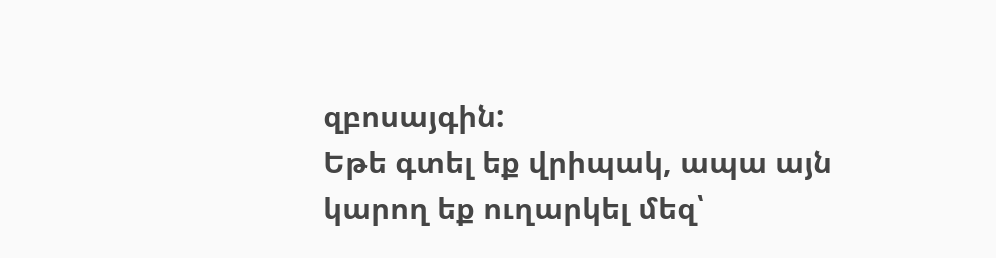զբոսայգին:
Եթե գտել եք վրիպակ, ապա այն կարող եք ուղարկել մեզ՝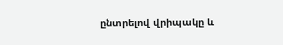ընտրելով վրիպակը և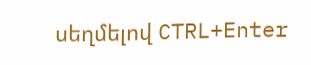սեղմելով CTRL+Enter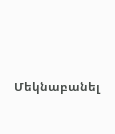Մեկնաբանել